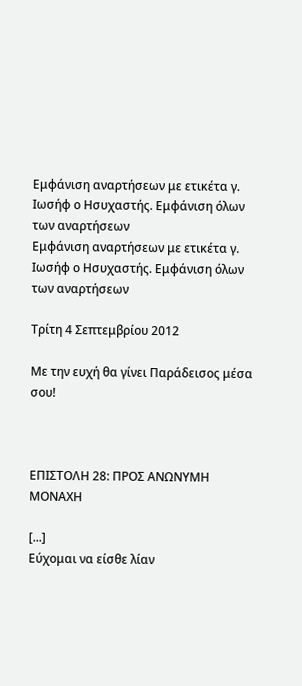Εμφάνιση αναρτήσεων με ετικέτα γ. Ιωσήφ ο Ησυχαστής. Εμφάνιση όλων των αναρτήσεων
Εμφάνιση αναρτήσεων με ετικέτα γ. Ιωσήφ ο Ησυχαστής. Εμφάνιση όλων των αναρτήσεων

Τρίτη 4 Σεπτεμβρίου 2012

Με την ευχή θα γίνει Παράδεισος μέσα σου!



ΕΠΙΣΤΟΛΗ 28: ΠΡΟΣ ΑΝΩΝΥΜΗ ΜΟΝΑΧΗ

[...]
Εύχομαι να είσθε λίαν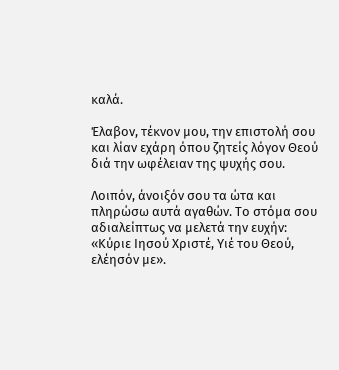καλά.

Έλαβον, τέκνον μου, την επιστολή σου και λίαν εχάρη όπου ζητείς λόγον Θεού διά την ωφέλειαν της ψυχής σου.

Λοιπόν, άνοιξόν σου τα ώτα και πληρώσω αυτά αγαθών. Το στόμα σου αδιαλείπτως να μελετά την ευχήν: «Κύριε Ιησού Χριστέ, Υιέ του Θεού, ελέησόν με».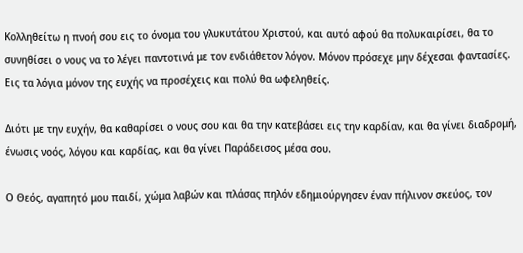Κολληθείτω η πνοή σου εις το όνομα του γλυκυτάτου Χριστού, και αυτό αφού θα πολυκαιρίσει, θα το συνηθίσει ο νους να το λέγει παντοτινά με τον ενδιάθετον λόγον. Μόνον πρόσεχε μην δέχεσαι φαντασίες. Εις τα λόγια μόνον της ευχής να προσέχεις και πολύ θα ωφεληθείς.

Διότι με την ευχήν, θα καθαρίσει ο νους σου και θα την κατεβάσει εις την καρδίαν, και θα γίνει διαδρομή, ένωσις νοός, λόγου και καρδίας, και θα γίνει Παράδεισος μέσα σου.

Ο Θεός, αγαπητό μου παιδί, χώμα λαβών και πλάσας πηλόν εδημιούργησεν έναν πήλινον σκεύος, τον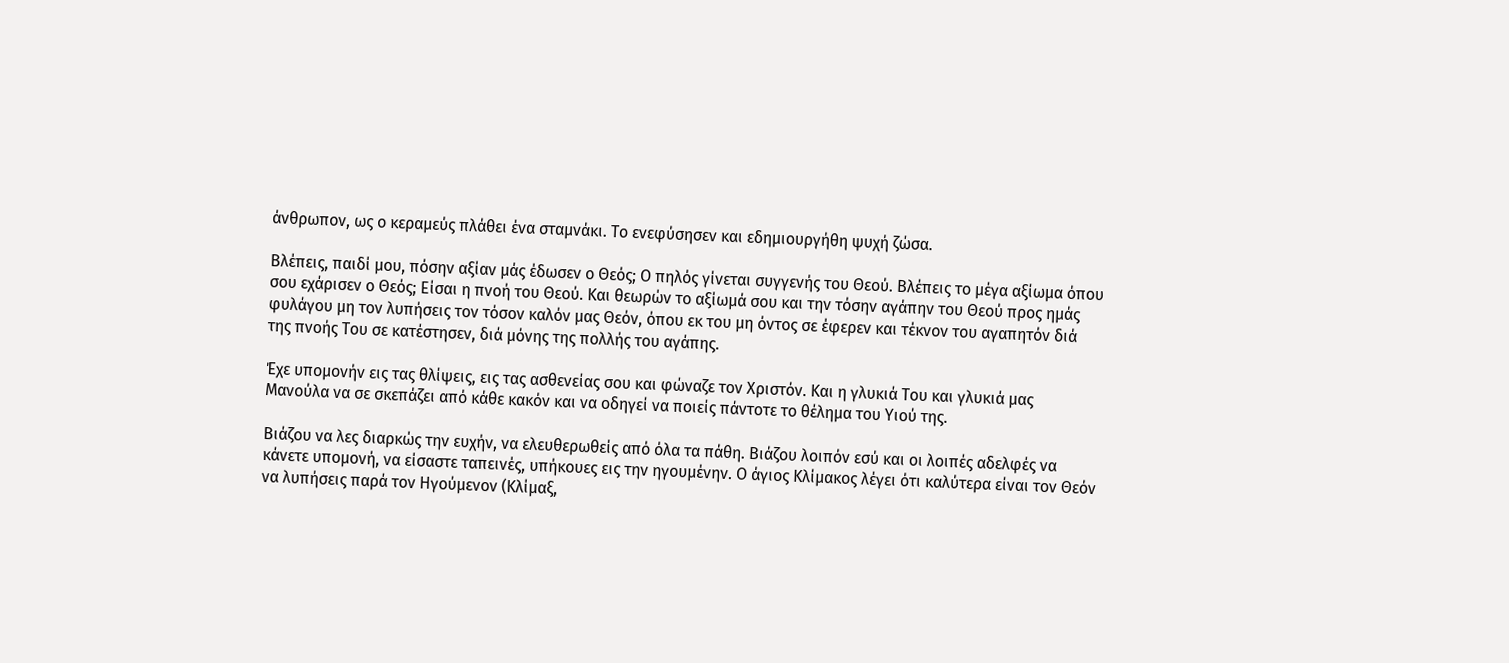άνθρωπον, ως ο κεραμεύς πλάθει ένα σταμνάκι. Το ενεφύσησεν και εδημιουργήθη ψυχή ζώσα.

Βλέπεις, παιδί μου, πόσην αξίαν μάς έδωσεν ο Θεός; Ο πηλός γίνεται συγγενής του Θεού. Βλέπεις το μέγα αξίωμα όπου σου εχάρισεν ο Θεός; Είσαι η πνοή του Θεού. Και θεωρών το αξίωμά σου και την τόσην αγάπην του Θεού προς ημάς φυλάγου μη τον λυπήσεις τον τόσον καλόν μας Θεόν, όπου εκ του μη όντος σε έφερεν και τέκνον του αγαπητόν διά της πνοής Του σε κατέστησεν, διά μόνης της πολλής του αγάπης.

Έχε υπομονήν εις τας θλίψεις, εις τας ασθενείας σου και φώναζε τον Χριστόν. Και η γλυκιά Του και γλυκιά μας Μανούλα να σε σκεπάζει από κάθε κακόν και να οδηγεί να ποιείς πάντοτε το θέλημα του Υιού της.

Βιάζου να λες διαρκώς την ευχήν, να ελευθερωθείς από όλα τα πάθη. Βιάζου λοιπόν εσύ και οι λοιπές αδελφές να κάνετε υπομονή, να είσαστε ταπεινές, υπήκουες εις την ηγουμένην. Ο άγιος Κλίμακος λέγει ότι καλύτερα είναι τον Θεόν να λυπήσεις παρά τον Ηγούμενον (Κλίμαξ,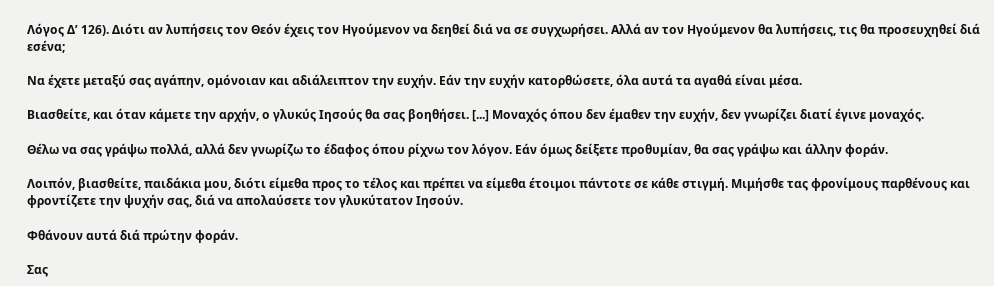Λόγος Δ’ 126). Διότι αν λυπήσεις τον Θεόν έχεις τον Ηγούμενον να δεηθεί διά να σε συγχωρήσει. Αλλά αν τον Ηγούμενον θα λυπήσεις, τις θα προσευχηθεί διά εσένα;

Να έχετε μεταξύ σας αγάπην, ομόνοιαν και αδιάλειπτον την ευχήν. Εάν την ευχήν κατορθώσετε, όλα αυτά τα αγαθά είναι μέσα.

Βιασθείτε, και όταν κάμετε την αρχήν, ο γλυκύς Ιησούς θα σας βοηθήσει. [...] Μοναχός όπου δεν έμαθεν την ευχήν, δεν γνωρίζει διατί έγινε μοναχός.

Θέλω να σας γράψω πολλά, αλλά δεν γνωρίζω το έδαφος όπου ρίχνω τον λόγον. Εάν όμως δείξετε προθυμίαν, θα σας γράψω και άλλην φοράν.

Λοιπόν, βιασθείτε, παιδάκια μου, διότι είμεθα προς το τέλος και πρέπει να είμεθα έτοιμοι πάντοτε σε κάθε στιγμή. Μιμήσθε τας φρονίμους παρθένους και φροντίζετε την ψυχήν σας, διά να απολαύσετε τον γλυκύτατον Ιησούν.

Φθάνουν αυτά διά πρώτην φοράν.

Σας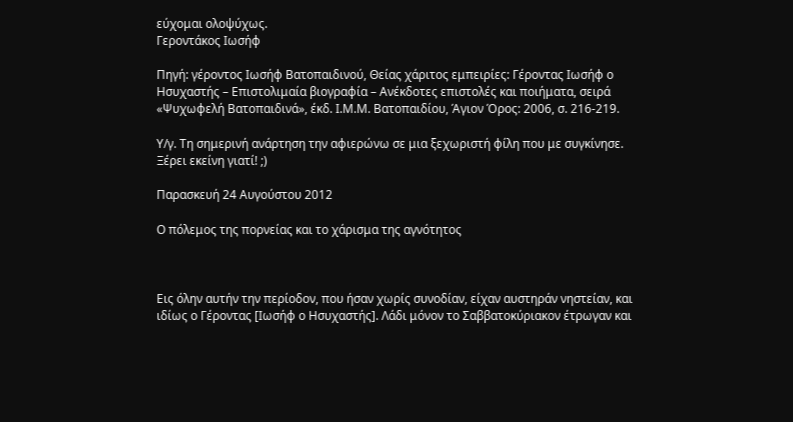εύχομαι ολοψύχως.
Γεροντάκος Ιωσήφ

Πηγή: γέροντος Ιωσήφ Βατοπαιδινού, Θείας χάριτος εμπειρίες: Γέροντας Ιωσήφ ο Ησυχαστής – Επιστολιμαία βιογραφία – Ανέκδοτες επιστολές και ποιήματα, σειρά «Ψυχωφελή Βατοπαιδινά», έκδ. Ι.Μ.Μ. Βατοπαιδίου, Άγιον Όρος: 2006, σ. 216-219.

Υ/γ. Τη σημερινή ανάρτηση την αφιερώνω σε μια ξεχωριστή φίλη που με συγκίνησε. Ξέρει εκείνη γιατί! ;)

Παρασκευή 24 Αυγούστου 2012

Ο πόλεμος της πορνείας και το χάρισμα της αγνότητος



Εις όλην αυτήν την περίοδον, που ήσαν χωρίς συνοδίαν, είχαν αυστηράν νηστείαν, και ιδίως ο Γέροντας [Ιωσήφ ο Ησυχαστής]. Λάδι μόνον το Σαββατοκύριακον έτρωγαν και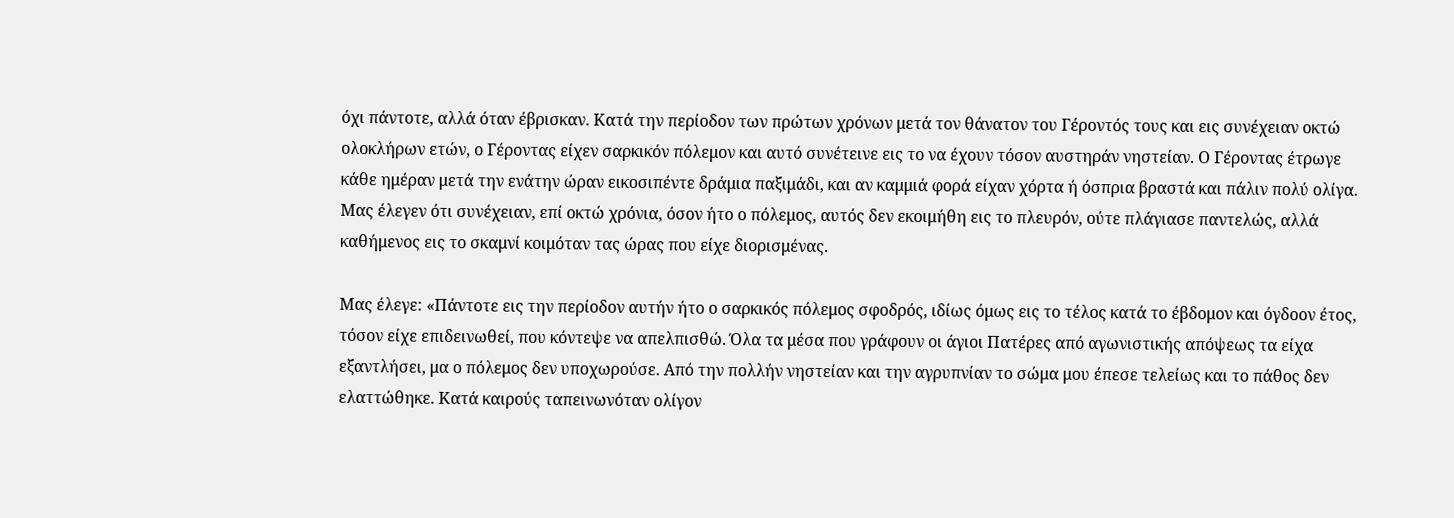όχι πάντοτε, αλλά όταν έβρισκαν. Κατά την περίοδον των πρώτων χρόνων μετά τον θάνατον του Γέροντός τους και εις συνέχειαν οκτώ ολοκλήρων ετών, ο Γέροντας είχεν σαρκικόν πόλεμον και αυτό συνέτεινε εις το να έχουν τόσον αυστηράν νηστείαν. Ο Γέροντας έτρωγε κάθε ημέραν μετά την ενάτην ώραν εικοσιπέντε δράμια παξιμάδι, και αν καμμιά φορά είχαν χόρτα ή όσπρια βραστά και πάλιν πολύ ολίγα. Μας έλεγεν ότι συνέχειαν, επί οκτώ χρόνια, όσον ήτο ο πόλεμος, αυτός δεν εκοιμήθη εις το πλευρόν, ούτε πλάγιασε παντελώς, αλλά καθήμενος εις το σκαμνί κοιμόταν τας ώρας που είχε διορισμένας.

Μας έλεγε: «Πάντοτε εις την περίοδον αυτήν ήτο ο σαρκικός πόλεμος σφοδρός, ιδίως όμως εις το τέλος κατά το έβδομον και όγδοον έτος, τόσον είχε επιδεινωθεί, που κόντεψε να απελπισθώ. Όλα τα μέσα που γράφουν οι άγιοι Πατέρες από αγωνιστικής απόψεως τα είχα εξαντλήσει, μα ο πόλεμος δεν υποχωρούσε. Από την πολλήν νηστείαν και την αγρυπνίαν το σώμα μου έπεσε τελείως και το πάθος δεν ελαττώθηκε. Κατά καιρούς ταπεινωνόταν ολίγον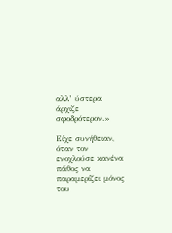αλλ’ ύστερα άρχιζε σφοδρότερον.»

Είχε συνήθειαν, όταν τον ενοχλούσε κανένα πάθος να παραμερίζει μόνος του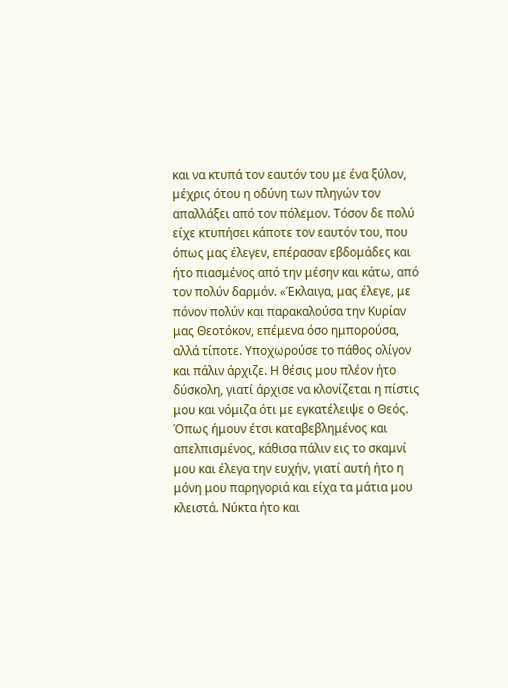και να κτυπά τον εαυτόν του με ένα ξύλον, μέχρις ότου η οδύνη των πληγών τον απαλλάξει από τον πόλεμον. Τόσον δε πολύ είχε κτυπήσει κάποτε τον εαυτόν του, που όπως μας έλεγεν, επέρασαν εβδομάδες και ήτο πιασμένος από την μέσην και κάτω, από τον πολύν δαρμόν. «Έκλαιγα, μας έλεγε, με πόνον πολύν και παρακαλούσα την Κυρίαν μας Θεοτόκον, επέμενα όσο ημπορούσα, αλλά τίποτε. Υποχωρούσε το πάθος ολίγον και πάλιν άρχιζε. Η θέσις μου πλέον ήτο δύσκολη, γιατί άρχισε να κλονίζεται η πίστις μου και νόμιζα ότι με εγκατέλειψε ο Θεός. Όπως ήμουν έτσι καταβεβλημένος και απελπισμένος, κάθισα πάλιν εις το σκαμνί μου και έλεγα την ευχήν, γιατί αυτή ήτο η μόνη μου παρηγοριά και είχα τα μάτια μου κλειστά. Νύκτα ήτο και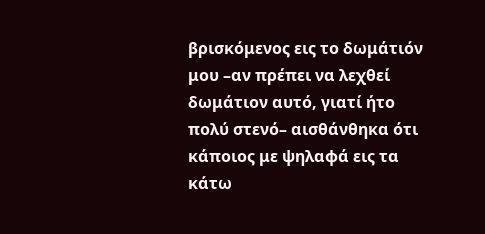βρισκόμενος εις το δωμάτιόν μου –αν πρέπει να λεχθεί δωμάτιον αυτό, γιατί ήτο πολύ στενό– αισθάνθηκα ότι κάποιος με ψηλαφά εις τα κάτω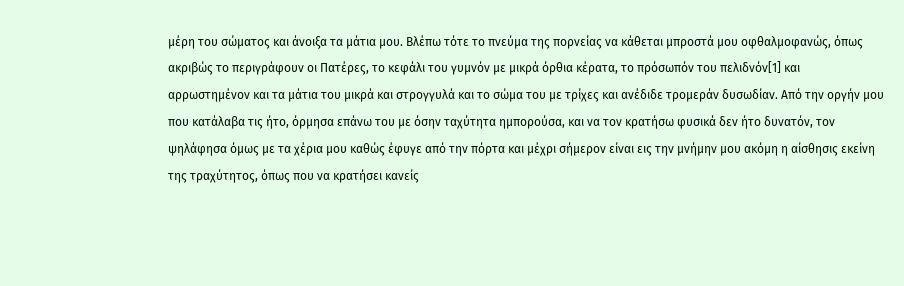μέρη του σώματος και άνοιξα τα μάτια μου. Βλέπω τότε το πνεύμα της πορνείας να κάθεται μπροστά μου οφθαλμοφανώς, όπως ακριβώς το περιγράφουν οι Πατέρες, το κεφάλι του γυμνόν με μικρά όρθια κέρατα, το πρόσωπόν του πελιδνόν[1] και αρρωστημένον και τα μάτια του μικρά και στρογγυλά και το σώμα του με τρίχες και ανέδιδε τρομεράν δυσωδίαν. Από την οργήν μου που κατάλαβα τις ήτο, όρμησα επάνω του με όσην ταχύτητα ημπορούσα, και να τον κρατήσω φυσικά δεν ήτο δυνατόν, τον ψηλάφησα όμως με τα χέρια μου καθώς έφυγε από την πόρτα και μέχρι σήμερον είναι εις την μνήμην μου ακόμη η αίσθησις εκείνη της τραχύτητος, όπως που να κρατήσει κανείς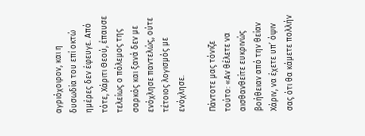αγριόχοιρον, και η δυσωδία του επί οκτώ ημέρες δεν έφευγε. Από τότε, Χάριτι Θεού, έπαυσε τελείως ο πόλεμος της σαρκός και ξανά δεν με ενόχλησε παντελώς, ούτε τέτοιος λογισμός με ενόχλησε.

Πάντοτε μας τόνιζε τούτο: «Αν θέλετε να αισθανθείτε ευκρινώς βοήθειαν από την θείαν Χάριν, να έχετε υπ’ όψιν σας ότι θα κάμετε πολλήν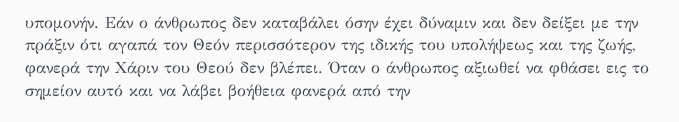υπομονήν. Εάν ο άνθρωπος δεν καταβάλει όσην έχει δύναμιν και δεν δείξει με την πράξιν ότι αγαπά τον Θεόν περισσότερον της ιδικής του υπολήψεως και της ζωής, φανερά την Χάριν του Θεού δεν βλέπει. Όταν ο άνθρωπος αξιωθεί να φθάσει εις το σημείον αυτό και να λάβει βοήθεια φανερά από την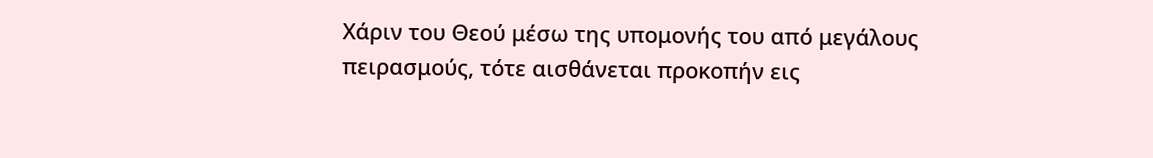Χάριν του Θεού μέσω της υπομονής του από μεγάλους πειρασμούς, τότε αισθάνεται προκοπήν εις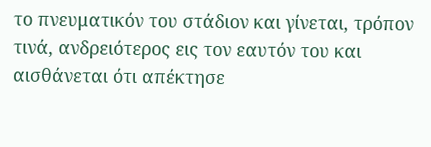το πνευματικόν του στάδιον και γίνεται, τρόπον τινά, ανδρειότερος εις τον εαυτόν του και αισθάνεται ότι απέκτησε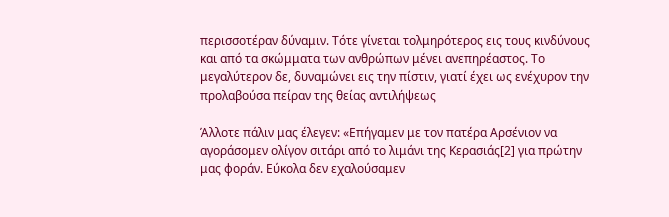περισσοτέραν δύναμιν. Τότε γίνεται τολμηρότερος εις τους κινδύνους και από τα σκώμματα των ανθρώπων μένει ανεπηρέαστος. Το μεγαλύτερον δε, δυναμώνει εις την πίστιν, γιατί έχει ως ενέχυρον την προλαβούσα πείραν της θείας αντιλήψεως

Άλλοτε πάλιν μας έλεγεν: «Επήγαμεν με τον πατέρα Αρσένιον να αγοράσομεν ολίγον σιτάρι από το λιμάνι της Κερασιάς[2] για πρώτην μας φοράν. Εύκολα δεν εχαλούσαμεν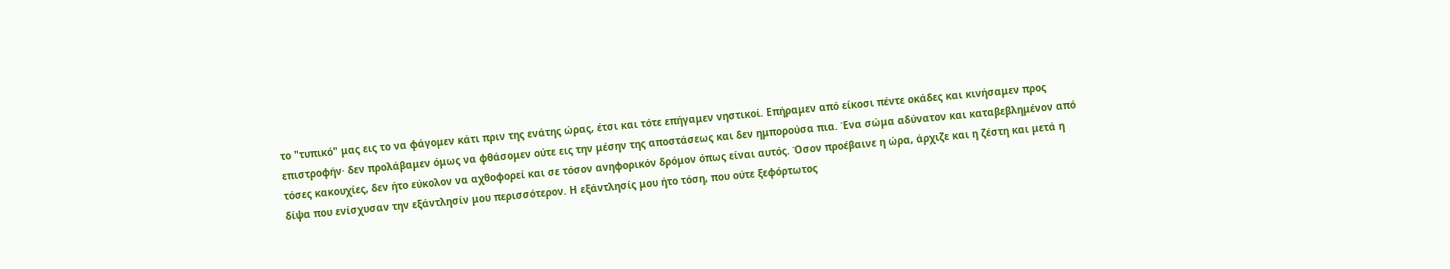το "τυπικό" μας εις το να φάγομεν κάτι πριν της ενάτης ώρας, έτσι και τότε επήγαμεν νηστικοί. Επήραμεν από είκοσι πέντε οκάδες και κινήσαμεν προς επιστροφήν· δεν προλάβαμεν όμως να φθάσομεν ούτε εις την μέσην της αποστάσεως και δεν ημπορούσα πια. Ένα σώμα αδύνατον και καταβεβλημένον από τόσες κακουχίες, δεν ήτο εύκολον να αχθοφορεί και σε τόσον ανηφορικόν δρόμον όπως είναι αυτός. Όσον προέβαινε η ώρα, άρχιζε και η ζέστη και μετά η δίψα που ενίσχυσαν την εξάντλησίν μου περισσότερον. Η εξάντλησίς μου ήτο τόση, που ούτε ξεφόρτωτος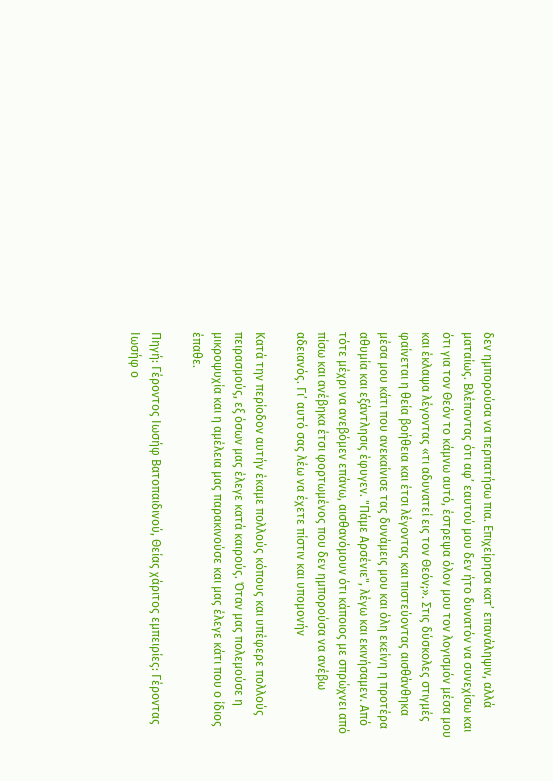δεν ημπορούσα να περπατήσω πια. Επιχείρησα κατ’ επανάληψιν, αλλά ματαίως. Βλέποντας ότι αφ’ εαυτού μου δεν ήτο δυνατόν να συνεχίσω και ότι για τον Θεόν το κάμνω αυτό, έστρεψα όλον μου τον λογισμόν μέσα μου και έκλαψα λέγοντας «τι αδυνατεί εις τον Θεόν;». Στις δύσκολες στιγμές φαίνεται η θεία βοήθεια και έτσι λέγοντας και πιστεύοντας αισθάνθηκα μέσα μου κάτι που ανεκαίνισε τας δυνάμεις μου και όλη εκείνη η προτέρα αθυμία και εξάντλησις έφυγεν. "Πάμε Αρσένιε", λέγω και εκινήσαμεν. Από τότε μέχρι να ανεβόμεν επάνω, αισθανόμουν ότι κάποιος με σπρώχνει από πίσω και ανέβηκα έτσι φορτωμένος που δεν ημπορούσα να ανέβω αδειανός. Γι’ αυτό σας λέω να έχετε πίστιν και υπομονήν

Κατά την περίοδον αυτήν έκαμε πολλούς κόπους και υπέφερε πολλούς πειρασμούς, εξ όσων μας έλεγε κατά καιρούς. Όταν μας πολεμούσε η μικροψυχία και η αμέλεια μας παρακινούσε και μας έλεγε κάτι που ο ίδιος έπαθε.

Πηγή: Γέροντος Ιωσήφ Βατοπαιδινού, Θείας χάριτος εμπειρίες: Γέροντας Ιωσήφ ο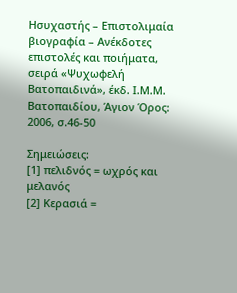Ησυχαστής – Επιστολιμαία βιογραφία – Ανέκδοτες επιστολές και ποιήματα, σειρά «Ψυχωφελή Βατοπαιδινά», έκδ. Ι.Μ.Μ. Βατοπαιδίου, Άγιον Όρος: 2006, σ.46-50

Σημειώσεις:
[1] πελιδνός = ωχρός και μελανός
[2] Κερασιά =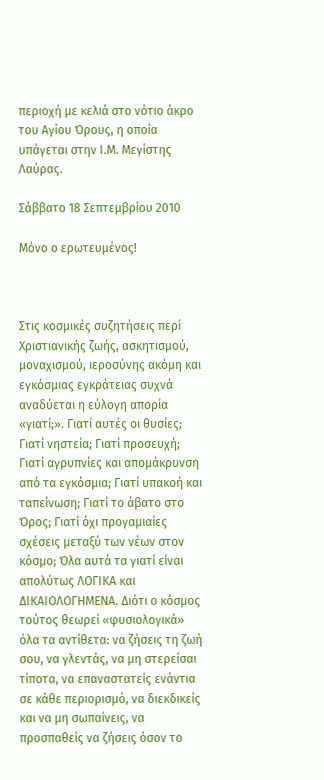περιοχή με κελιά στο νότιο άκρο του Αγίου Όρους, η οποία υπάγεται στην Ι.Μ. Μεγίστης Λαύρας.

Σάββατο 18 Σεπτεμβρίου 2010

Μόνο ο ερωτευμένος!



Στις κοσμικές συζητήσεις περί Χριστιανικής ζωής, ασκητισμού, μοναχισμού, ιεροσύνης ακόμη και εγκόσμιας εγκράτειας συχνά αναδύεται η εύλογη απορία «γιατί;». Γιατί αυτές οι θυσίες; Γιατί νηστεία; Γιατί προσευχή; Γιατί αγρυπνίες και απομάκρυνση από τα εγκόσμια; Γιατί υπακοή και ταπείνωση; Γιατί το άβατο στο Όρος; Γιατί όχι προγαμιαίες σχέσεις μεταξύ των νέων στον κόσμο; Όλα αυτά τα γιατί είναι απολύτως ΛΟΓΙΚΑ και ΔΙΚΑΙΟΛΟΓΗΜΕΝΑ. Διότι ο κόσμος τούτος θεωρεί «φυσιολογικά» όλα τα αντίθετα: να ζήσεις τη ζωή σου, να γλεντάς, να μη στερείσαι τίποτα, να επαναστατείς ενάντια σε κάθε περιορισμό, να διεκδικείς και να μη σωπαίνεις, να προσπαθείς να ζήσεις όσον το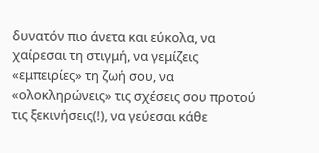δυνατόν πιο άνετα και εύκολα, να χαίρεσαι τη στιγμή, να γεμίζεις «εμπειρίες» τη ζωή σου, να «ολοκληρώνεις» τις σχέσεις σου προτού τις ξεκινήσεις(!), να γεύεσαι κάθε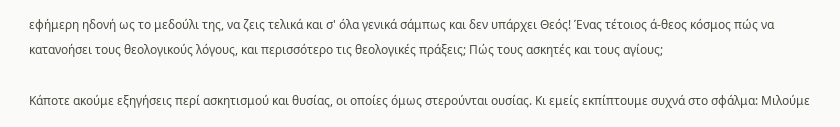εφήμερη ηδονή ως το μεδούλι της, να ζεις τελικά και σ' όλα γενικά σάμπως και δεν υπάρχει Θεός! Ένας τέτοιος ά-θεος κόσμος πώς να κατανοήσει τους θεολογικούς λόγους, και περισσότερο τις θεολογικές πράξεις; Πώς τους ασκητές και τους αγίους;

Κάποτε ακούμε εξηγήσεις περί ασκητισμού και θυσίας, οι οποίες όμως στερούνται ουσίας. Κι εμείς εκπίπτουμε συχνά στο σφάλμα: Μιλούμε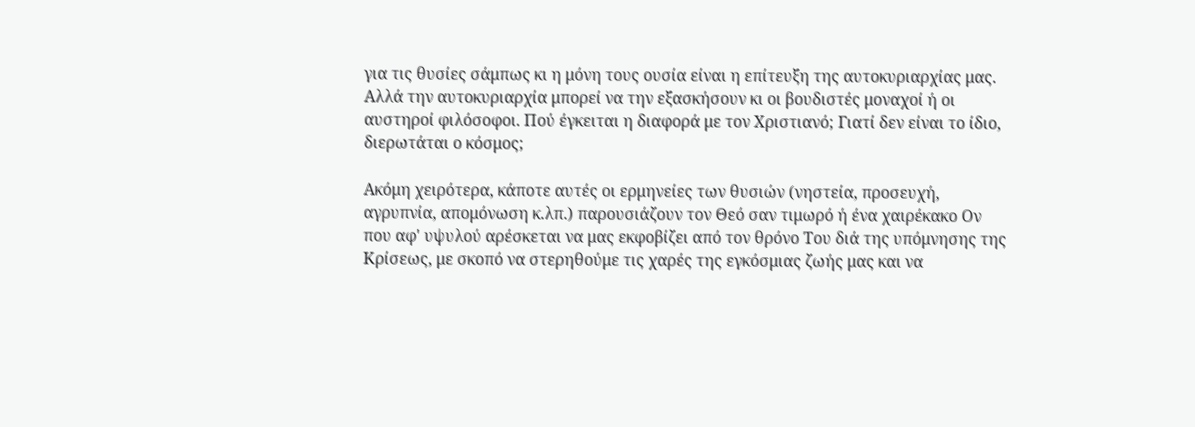για τις θυσίες σάμπως κι η μόνη τους ουσία είναι η επίτευξη της αυτοκυριαρχίας μας. Αλλά την αυτοκυριαρχία μπορεί να την εξασκήσουν κι οι βουδιστές μοναχοί ή οι αυστηροί φιλόσοφοι. Πού έγκειται η διαφορά με τον Χριστιανό; Γιατί δεν είναι το ίδιο, διερωτάται ο κόσμος;

Ακόμη χειρότερα, κάποτε αυτές οι ερμηνείες των θυσιών (νηστεία, προσευχή, αγρυπνία, απομόνωση κ.λπ.) παρουσιάζουν τον Θεό σαν τιμωρό ή ένα χαιρέκακο Ον που αφ' υψυλού αρέσκεται να μας εκφοβίζει από τον θρόνο Του διά της υπόμνησης της Κρίσεως, με σκοπό να στερηθούμε τις χαρές της εγκόσμιας ζωής μας και να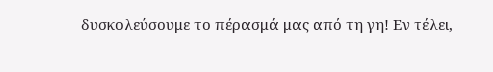δυσκολεύσουμε το πέρασμά μας από τη γη! Εν τέλει,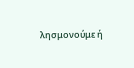λησμονούμε ή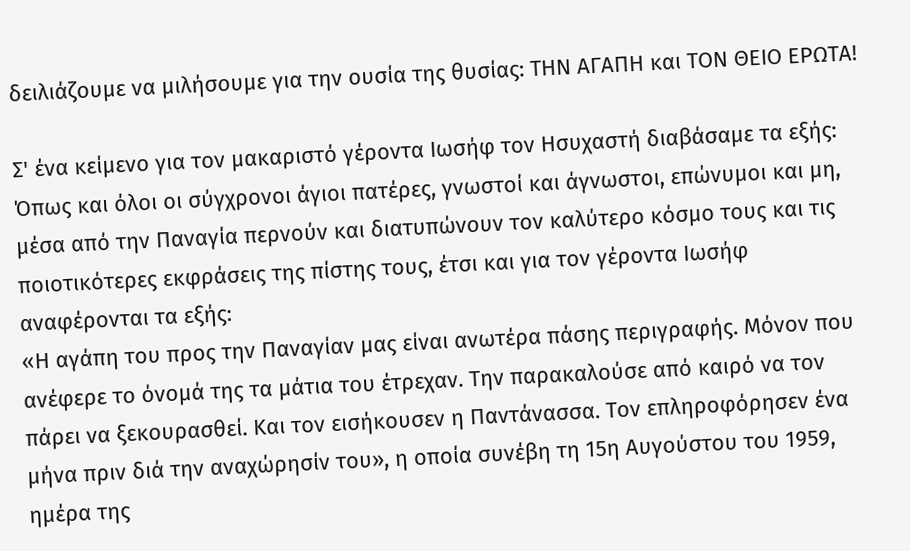δειλιάζουμε να μιλήσουμε για την ουσία της θυσίας: ΤΗΝ ΑΓΑΠΗ και ΤΟΝ ΘΕΙΟ ΕΡΩΤΑ!

Σ' ένα κείμενο για τον μακαριστό γέροντα Ιωσήφ τον Ησυχαστή διαβάσαμε τα εξής:
Όπως και όλοι οι σύγχρονοι άγιοι πατέρες, γνωστοί και άγνωστοι, επώνυμοι και μη, μέσα από την Παναγία περνούν και διατυπώνουν τον καλύτερο κόσμο τους και τις ποιοτικότερες εκφράσεις της πίστης τους, έτσι και για τον γέροντα Ιωσήφ αναφέρονται τα εξής:
«Η αγάπη του προς την Παναγίαν μας είναι ανωτέρα πάσης περιγραφής. Μόνον που ανέφερε το όνομά της τα μάτια του έτρεχαν. Την παρακαλούσε από καιρό να τον πάρει να ξεκουρασθεί. Και τον εισήκουσεν η Παντάνασσα. Τον επληροφόρησεν ένα μήνα πριν διά την αναχώρησίν του», η οποία συνέβη τη 15η Αυγούστου του 1959, ημέρα της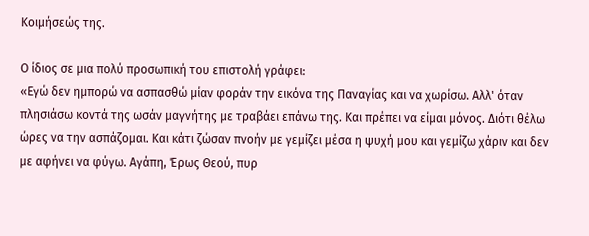Κοιμήσεώς της.

Ο ίδιος σε μια πολύ προσωπική του επιστολή γράφει:
«Εγώ δεν ημπορώ να ασπασθώ μίαν φοράν την εικόνα της Παναγίας και να χωρίσω. Αλλ' όταν πλησιάσω κοντά της ωσάν μαγνήτης με τραβάει επάνω της. Και πρέπει να είμαι μόνος. Διότι θέλω ώρες να την ασπάζομαι. Και κάτι ζώσαν πνοήν με γεμίζει μέσα η ψυχή μου και γεμίζω χάριν και δεν με αφήνει να φύγω. Αγάπη, Έρως Θεού, πυρ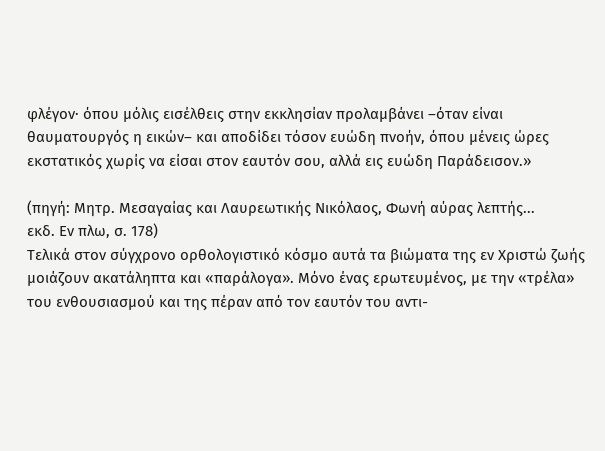φλέγον· όπου μόλις εισέλθεις στην εκκλησίαν προλαμβάνει –όταν είναι θαυματουργός η εικών– και αποδίδει τόσον ευώδη πνοήν, όπου μένεις ώρες εκστατικός χωρίς να είσαι στον εαυτόν σου, αλλά εις ευώδη Παράδεισον.»

(πηγή: Μητρ. Μεσαγαίας και Λαυρεωτικής Νικόλαος, Φωνή αύρας λεπτής...
εκδ. Εν πλω, σ. 178)
Τελικά στον σύγχρονο ορθολογιστικό κόσμο αυτά τα βιώματα της εν Χριστώ ζωής μοιάζουν ακατάληπτα και «παράλογα». Μόνο ένας ερωτευμένος, με την «τρέλα» του ενθουσιασμού και της πέραν από τον εαυτόν του αντι-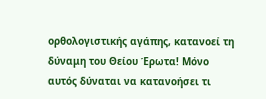ορθολογιστικής αγάπης, κατανοεί τη δύναμη του Θείου Έρωτα! Μόνο αυτός δύναται να κατανοήσει τι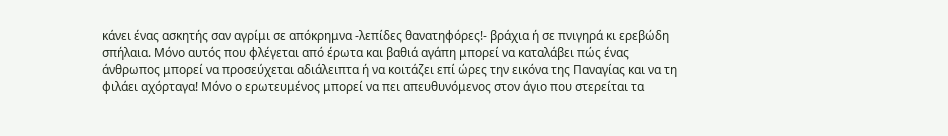κάνει ένας ασκητής σαν αγρίμι σε απόκρημνα -λεπίδες θανατηφόρες!- βράχια ή σε πνιγηρά κι ερεβώδη σπήλαια. Μόνο αυτός που φλέγεται από έρωτα και βαθιά αγάπη μπορεί να καταλάβει πώς ένας άνθρωπος μπορεί να προσεύχεται αδιάλειπτα ή να κοιτάζει επί ώρες την εικόνα της Παναγίας και να τη φιλάει αχόρταγα! Μόνο ο ερωτευμένος μπορεί να πει απευθυνόμενος στον άγιο που στερείται τα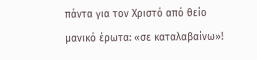πάντα για τον Χριστό από θείο μανικό έρωτα: «σε καταλαβαίνω»!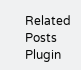Related Posts Plugin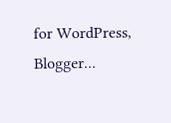for WordPress, Blogger...